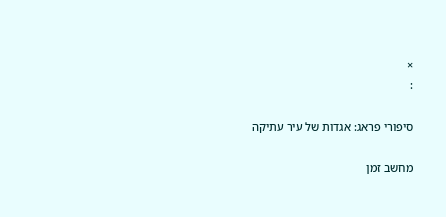×
:

סיפורי פראג: אגדות של עיר עתיקה

מחשב זמן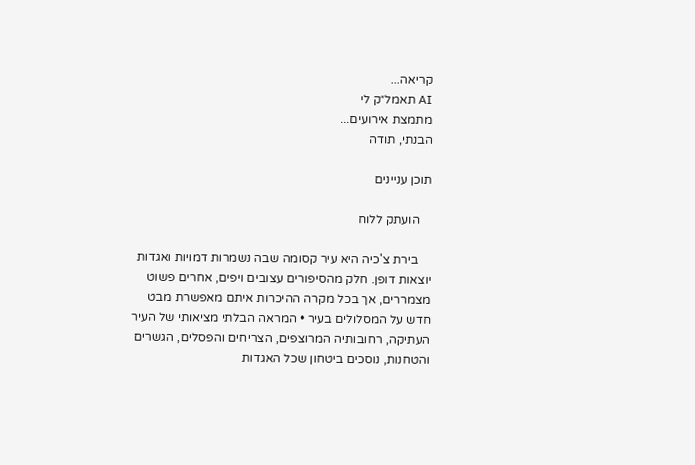קריאה...
AI תאמל״ק לי
מתמצת אירועים...
הבנתי, תודה

תוכן עניינים

    הועתק ללוח

    בירת צ'כיה היא עיר קסומה שבה נשמרות דמויות ואגדות יוצאות דופן. חלק מהסיפורים עצובים ויפים, אחרים פשוט מצמררים, אך בכל מקרה ההיכרות איתם מאפשרת מבט חדש על המסלולים בעיר • המראה הבלתי מציאותי של העיר העתיקה, רחובותיה המרוצפים, הצריחים והפסלים, הגשרים והטחנות, נוסכים ביטחון שכל האגדות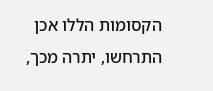הקסומות הללו אכן התרחשו, יתרה מכך,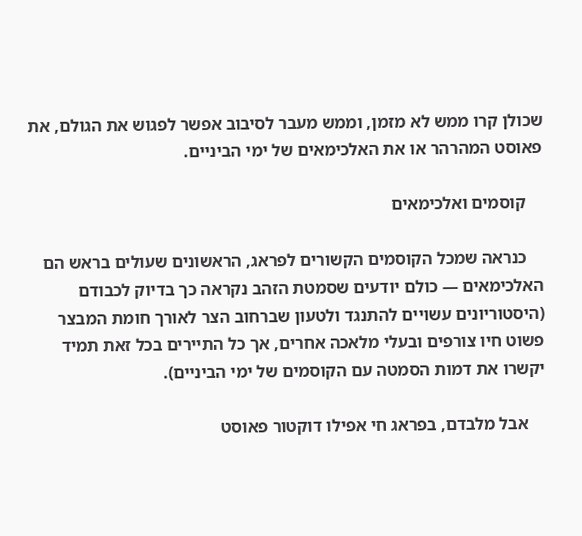שכולן קרו ממש לא מזמן, וממש מעבר לסיבוב אפשר לפגוש את הגולם, את פאוסט המהרהר או את האלכימאים של ימי הביניים.

    קוסמים ואלכימאים

    כנראה שמכל הקוסמים הקשורים לפראג, הראשונים שעולים בראש הם האלכימאים — כולם יודעים שסמטת הזהב נקראה כך בדיוק לכבודם (היסטוריונים עשויים להתנגד ולטעון שברחוב הצר לאורך חומת המבצר פשוט חיו צורפים ובעלי מלאכה אחרים, אך כל התיירים בכל זאת תמיד יקשרו את דמות הסמטה עם הקוסמים של ימי הביניים).

    אבל מלבדם, בפראג חי אפילו דוקטור פאוסט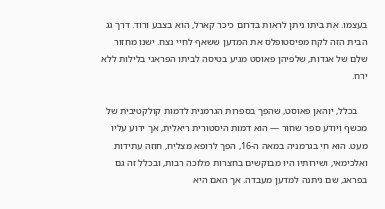בעצמו. את ביתו ניתן לראות בדרום כיכר קארל, הוא בצבע ורוד. דרך גג הבית הזה לקח מפיסטופלס את המדען ששאף לחיי נצח. ישנו מחזור שלם של אגדות, שלפיהן פאוסט מגיע בטיסה לביתו הפראגי בלילות ללא ירח.

    בכלל, יוהאן פאוסט, שהפך בספרות הגרמנית לדמות קולקטיבית של מכשף ויודע ספר שחור — הוא דמות היסטורית ריאלית, אך ידוע עליו מעט. הוא חי בגרמניה במאה ה-16, הפך לרופא מצליח, חוזה עתידות ואלכימאי, ושירותיו היו מבוקשים בחצרות מלוכה רבות, ובכלל זה גם בפראג, שם ניתנה למדען מעבדה. אך האם היא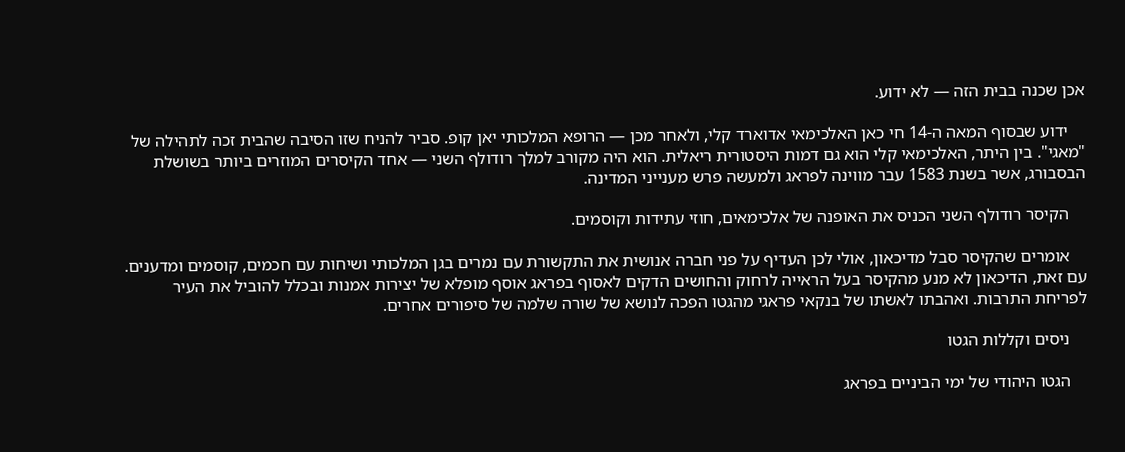אכן שכנה בבית הזה — לא ידוע.

    ידוע שבסוף המאה ה-14 חי כאן האלכימאי אדוארד קלי, ולאחר מכן — הרופא המלכותי יאן קופ. סביר להניח שזו הסיבה שהבית זכה לתהילה של "מאגי". בין היתר, האלכימאי קלי הוא גם דמות היסטורית ריאלית. הוא היה מקורב למלך רודולף השני — אחד הקיסרים המוזרים ביותר בשושלת הבסבורג, אשר בשנת 1583 עבר מווינה לפראג ולמעשה פרש מענייני המדינה.

    הקיסר רודולף השני הכניס את האופנה של אלכימאים, חוזי עתידות וקוסמים.

    אומרים שהקיסר סבל מדיכאון, אולי לכן העדיף על פני חברה אנושית את התקשורת עם נמרים בגן המלכותי ושיחות עם חכמים, קוסמים ומדענים. עם זאת, הדיכאון לא מנע מהקיסר בעל הראייה לרחוק והחושים הדקים לאסוף בפראג אוסף מופלא של יצירות אמנות ובכלל להוביל את העיר לפריחת התרבות. ואהבתו לאשתו של בנקאי פראגי מהגטו הפכה לנושא של שורה שלמה של סיפורים אחרים.

    ניסים וקללות הגטו

    הגטו היהודי של ימי הביניים בפראג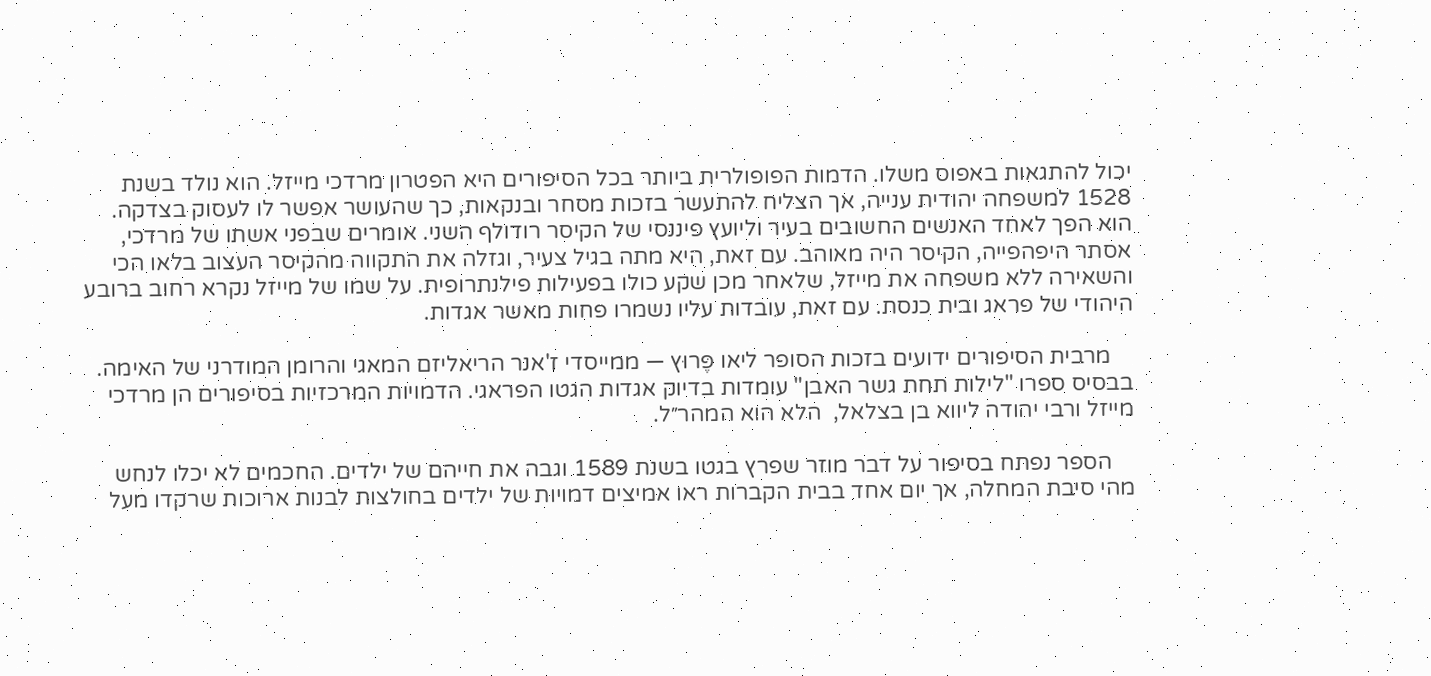יכול להתגאות באפוס משלו. הדמות הפופולרית ביותר בכל הסיפורים היא הפטרון מרדכי מייזל. הוא נולד בשנת 1528 למשפחה יהודית ענייה, אך הצליח להתעשר בזכות מסחר ובנקאות, כך שהעושר אפשר לו לעסוק בצדקה. הוא הפך לאחד האנשים החשובים בעיר וליועץ פיננסי של הקיסר רודולף השני. אומרים שבפני אשתו של מרדכי, אסתר היפהפייה, הקיסר היה מאוהב. עם זאת, היא מתה בגיל צעיר, וגזלה את התקווה מהקיסר העצוב בלאו הכי והשאירה ללא משפחה את מייזל, שלאחר מכן שקע כולו בפעילות פילנתרופית. על שמו של מייזל נקרא רחוב ברובע היהודי של פראג ובית כנסת. עם זאת, עובדות עליו נשמרו פחות מאשר אגדות.

    מרבית הסיפורים ידועים בזכות הסופר ליאו פֶּרוּץ — ממייסדי ז'אנר הריאליזם המאגי והרומן המודרני של האימה. בבסיס ספרו "לילות תחת גשר האבן" עומדות בדיוק אגדות הגטו הפראגי. הדמויות המרכזיות בסיפורים הן מרדכי מייזל ורבי יהודה ליווא בן בצלאל,  הלא הוא המהר״ל.

    הספר נפתח בסיפור על דבר מוזר שפרץ בגטו בשנת 1589 וגבה את חייהם של ילדים. החכמים לא יכלו לנחש מהי סיבת המחלה, אך יום אחד בבית הקברות ראו אמיצים דמויות של ילדים בחולצות לבנות ארוכות שרקדו מעל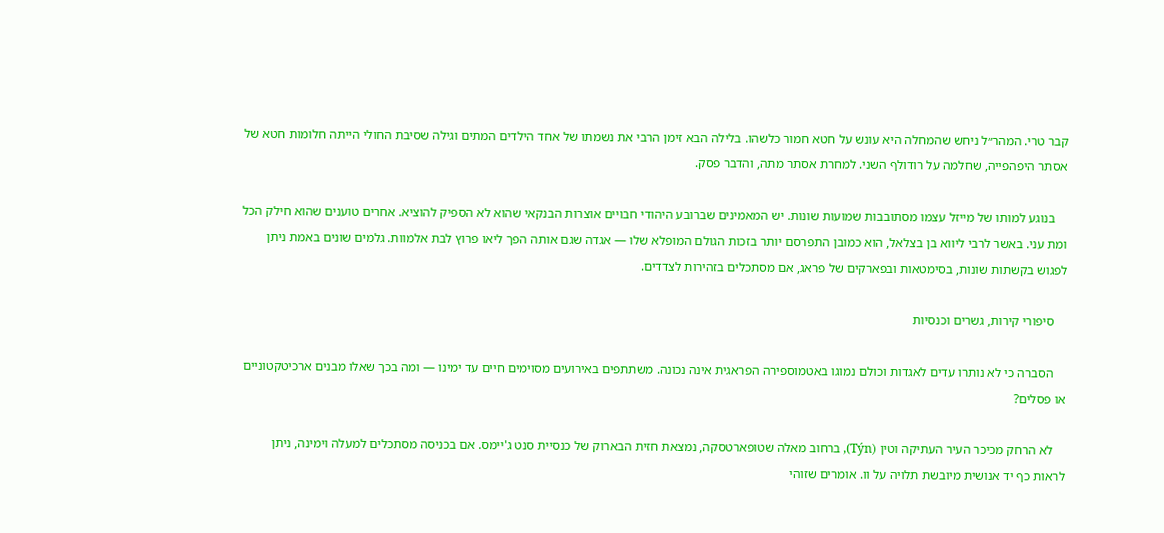קבר טרי. המהר״ל ניחש שהמחלה היא עונש על חטא חמור כלשהו. בלילה הבא זימן הרבי את נשמתו של אחד הילדים המתים וגילה שסיבת החולי הייתה חלומות חטא של אסתר היפהפייה, שחלמה על רודולף השני. למחרת אסתר מתה, והדבר פסק.

    בנוגע למותו של מייזל עצמו מסתובבות שמועות שונות. יש המאמינים שברובע היהודי חבויים אוצרות הבנקאי שהוא לא הספיק להוציא. אחרים טוענים שהוא חילק הכל ומת עני. באשר לרבי ליווא בן בצלאל, הוא כמובן התפרסם יותר בזכות הגולם המופלא שלו — אגדה שגם אותה הפך ליאו פרוץ לבת אלמוות. גלמים שונים באמת ניתן לפגוש בקשתות שונות, בסימטאות ובפארקים של פראג, אם מסתכלים בזהירות לצדדים.

    סיפורי קירות, גשרים וכנסיות

    הסברה כי לא נותרו עדים לאגדות וכולם נמוגו באטמוספירה הפראגית אינה נכונה. משתתפים באירועים מסוימים חיים עד ימינו — ומה בכך שאלו מבנים ארכיטקטוניים או פסלים?

    לא הרחק מכיכר העיר העתיקה וטין (Týn), ברחוב מאלה שטופארטסקה, נמצאת חזית הבארוק של כנסיית סנט ג'יימס. אם בכניסה מסתכלים למעלה וימינה, ניתן לראות כף יד אנושית מיובשת תלויה על וו. אומרים שזוהי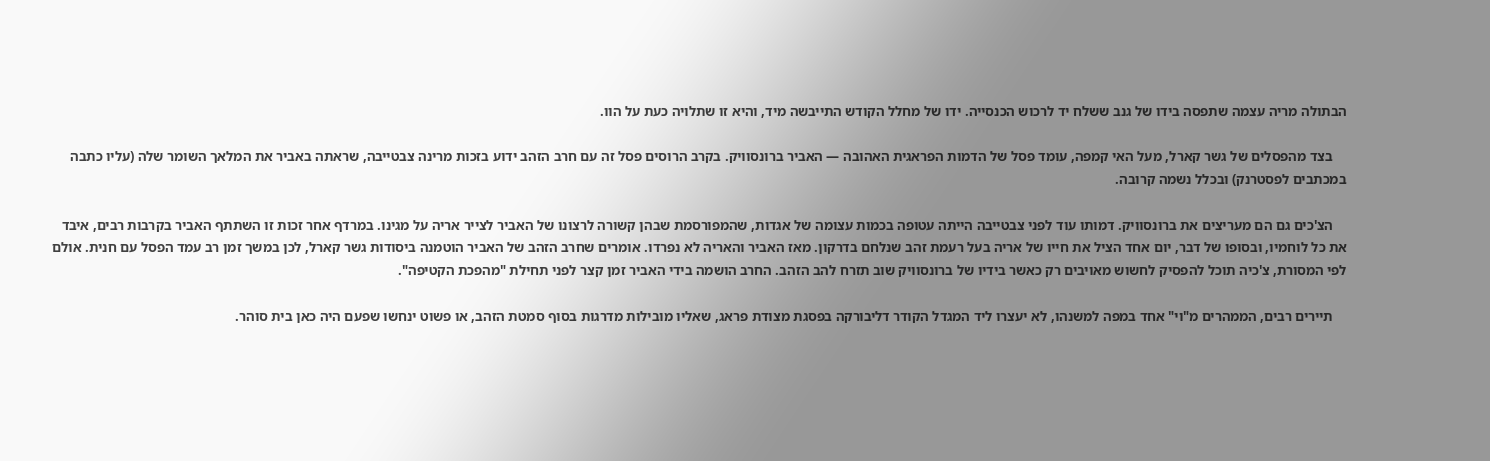הבתולה מריה עצמה שתפסה בידו של גנב ששלח יד לרכוש הכנסייה. ידו של מחלל הקודש התייבשה מיד, והיא זו שתלויה כעת על הוו.

    בצד מהפסלים של גשר קארל, מעל האי קמפה, עומד פסל של הדמות הפראגית האהובה — האביר ברונסוויק. בקרב הרוסים פסל זה עם חרב הזהב ידוע בזכות מרינה צבטייבה, שראתה באביר את המלאך השומר שלה (עליו כתבה במכתבים לפסטרנק) ובכלל נשמה קרובה.

    הצ'כים גם הם מעריצים את ברונסוויק. דמותו עוד לפני צבטייבה הייתה עטופה בכמות עצומה של אגדות, שהמפורסמת שבהן קשורה לרצונו של האביר לצייר אריה על מגינו. במרדף אחר זכות זו השתתף האביר בקרבות רבים, איבד את כל לוחמיו, ובסופו של דבר, יום אחד הציל את חייו של אריה בעל רעמת זהב שנלחם בדרקון. מאז האביר והאריה לא נפרדו. אומרים שחרב הזהב של האביר הוטמנה ביסודות גשר קארל, לכן במשך זמן רב עמד הפסל עם חנית. אולם לפי המסורת, צ'כיה תוכל להפסיק לחשוש מאויבים רק כאשר בידיו של ברונסוויק שוב תזרח להב הזהב. החרב הושמה בידי האביר זמן קצר לפני תחילת "מהפכת הקטיפה".

    תיירים רבים, הממהרים מ"וי" אחד במפה למשנהו, לא יעצרו ליד המגדל הקודר דליבורקה בפסגת מצודת פראג, שאליו מובילות מדרגות בסוף סמטת הזהב, או פשוט ינחשו שפעם היה כאן בית סוהר.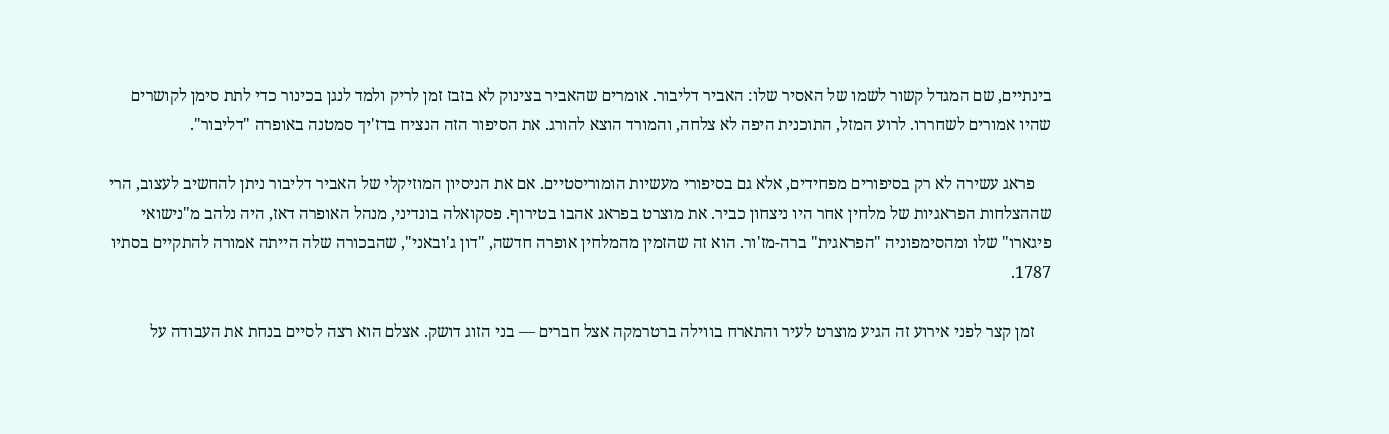בינתיים, שם המגדל קשור לשמו של האסיר שלו: האביר דליבור. אומרים שהאביר בצינוק לא בזבז זמן לריק ולמד לנגן בכינור כדי לתת סימן לקושרים שהיו אמורים לשחררו. לרוע המזל, התוכנית היפה לא צלחה, והמורד הוצא להורג. את הסיפור הזה הנציח בדז'יך סמטנה באופרה "דליבור".

    פראג עשירה לא רק בסיפורים מפחידים, אלא גם בסיפורי מעשיות הומוריסטיים. אם את הניסיון המוזיקלי של האביר דליבור ניתן להחשיב לעצוב, הרי שההצלחות הפראגיות של מלחין אחר היו ניצחון כביר. את מוצרט בפראג אהבו בטירוף. פסקואלה בונדיני, מנהל האופרה דאז, היה נלהב מ"נישואי פיגארו" שלו ומהסימפוניה "הפראגית" ברה-מז'ור. הוא זה שהזמין מהמלחין אופרה חדשה, "דון ג'ובאני", שהבכורה שלה הייתה אמורה להתקיים בסתיו 1787.

    זמן קצר לפני אירוע זה הגיע מוצרט לעיר והתארח בווילה ברטרמקה אצל חברים — בני הזוג דושק. אצלם הוא רצה לסיים בנחת את העבודה על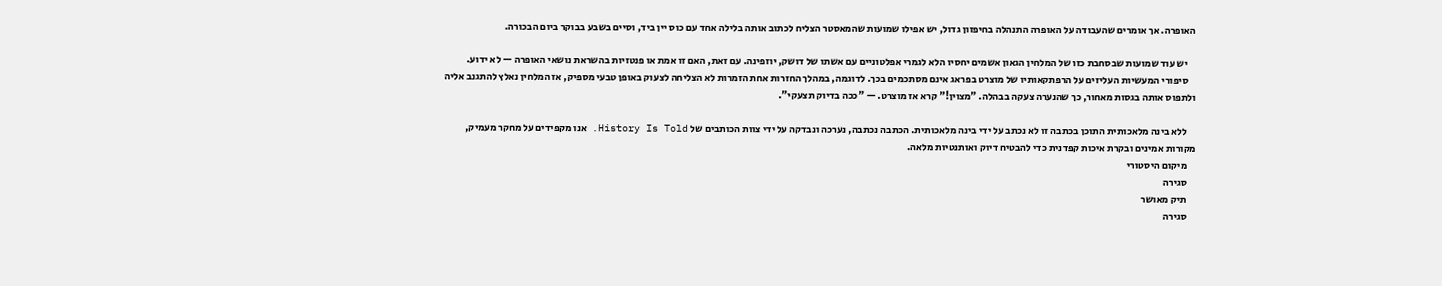האופרה. אך אומרים שהעבודה על האופרה התנהלה בחיפזון גדול, יש אפילו שמועות שהמאסטר הצליח לכתוב אותה בלילה אחד עם כוס יין ביד, וסיים בשבע בבוקר ביום הבכורה.

    יש עוד שמועות שבסחבת כזו של המלחין הגאון אשמים יחסיו הלא לגמרי אפלטוניים עם אשתו של דושק, יוזפינה. עם זאת, האם זו אמת או פנטזיות בהשראת נושאי האופרה — לא ידוע.
    סיפורי המעשיות העליזים על הרפתקאותיו של מוצרט בפראג אינם מסתכמים בכך. לדוגמה, במהלך החזרות אחת הזמרות לא הצליחה לצעוק באופן טבעי מספיק, אז המלחין נאלץ להתגנב אליה ולתפוס אותה בגסות מאחור, כך שהנערה צעקה בבהלה. "מצוין!" קרא אז מוצרט. — "ככה בדיוק תצעקי".

    ללא בינה מלאכותית התוכן בכתבה זו לא נכתב על ידי בינה מלאכותית. הכתבה נכתבה, נערכה ונבדקה על ידי צוות הכותבים של History Is Told. אנו מקפידים על מחקר מעמיק, מקורות אמינים ובקרת איכות קפדנית כדי להבטיח דיוק ואותנטיות מלאה.
    מיקום היסטורי
    סגירה
    תיק מאושר
    סגירה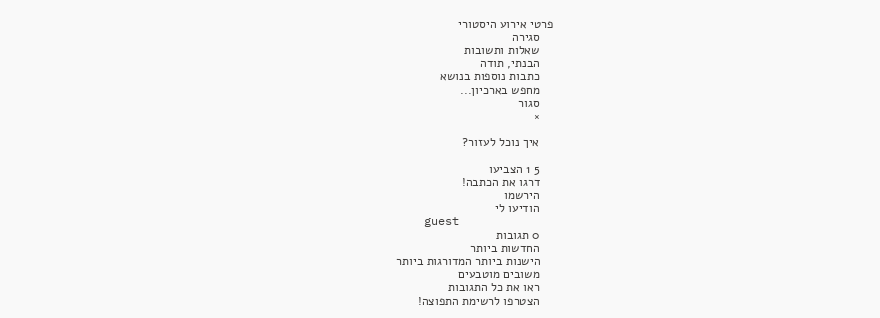פרטי אירוע היסטורי
    סגירה
    שאלות ותשובות
    הבנתי, תודה
    כתבות נוספות בנושא
    מחפש בארכיון...
    סגור
    ×

    איך נוכל לעזור?

    5 1 הצביעו
    דרגו את הכתבה!
    הירשמו
    הודיעו לי
    guest
    0 תגובות
    החדשות ביותר
    הישנות ביותר המדורגות ביותר
    משובים מוטבעים
    ראו את כל התגובות
    הצטרפו לרשימת התפוצה!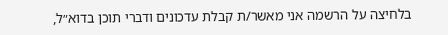בלחיצה על הרשמה אני מאשר/ת קבלת עדכונים ודברי תוכן בדוא״ל,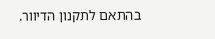בהתאם לתקנון הדיוור.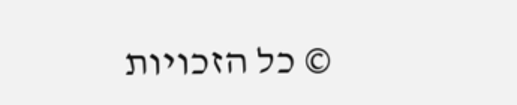© כל הזכויות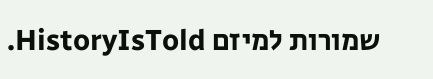שמורות למיזם HistoryIsTold.